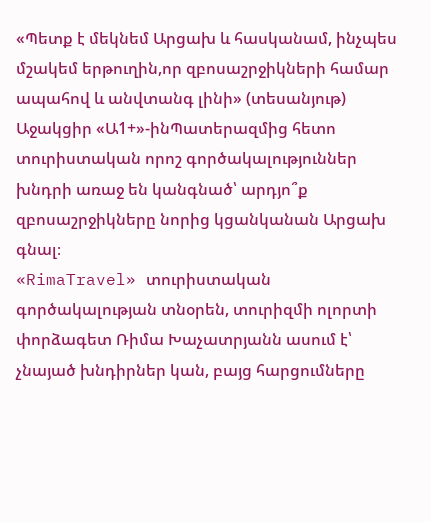«Պետք է մեկնեմ Արցախ և հասկանամ, ինչպես մշակեմ երթուղին,որ զբոսաշրջիկների համար ապահով և անվտանգ լինի» (տեսանյութ)
Աջակցիր «Ա1+»-ինՊատերազմից հետո տուրիստական որոշ գործակալություններ խնդրի առաջ են կանգնած՝ արդյո՞ք զբոսաշրջիկները նորից կցանկանան Արցախ գնալ։
«RimaTravel» տուրիստական գործակալության տնօրեն, տուրիզմի ոլորտի փորձագետ Ռիմա Խաչատրյանն ասում է՝ չնայած խնդիրներ կան, բայց հարցումները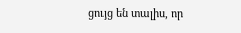ցույց են տալիս, որ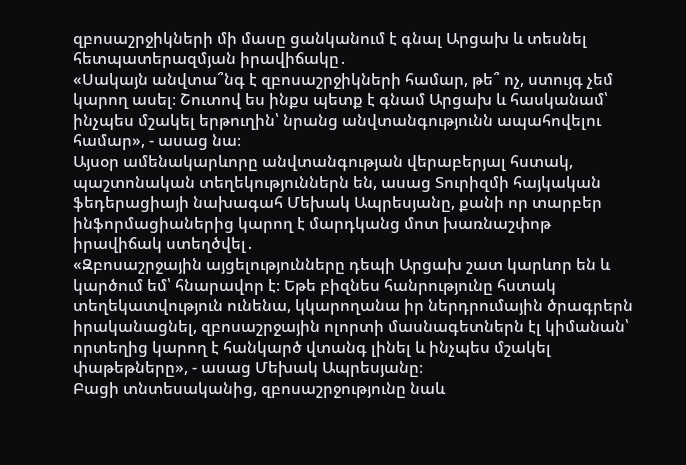զբոսաշրջիկների մի մասը ցանկանում է գնալ Արցախ և տեսնել հետպատերազմյան իրավիճակը․
«Սակայն անվտա՞նգ է զբոսաշրջիկների համար, թե՞ ոչ, ստույգ չեմ կարող ասել։ Շուտով ես ինքս պետք է գնամ Արցախ և հասկանամ՝ ինչպես մշակել երթուղին՝ նրանց անվտանգությունն ապահովելու համար», - ասաց նա։
Այսօր ամենակարևորը անվտանգության վերաբերյալ հստակ, պաշտոնական տեղեկություններն են, ասաց Տուրիզմի հայկական ֆեդերացիայի նախագահ Մեխակ Ապրեսյանը, քանի որ տարբեր ինֆորմացիաներից կարող է մարդկանց մոտ խառնաշփոթ իրավիճակ ստեղծվել․
«Զբոսաշրջային այցելությունները դեպի Արցախ շատ կարևոր են և կարծում եմ՝ հնարավոր է։ Եթե բիզնես հանրությունը հստակ տեղեկատվություն ունենա, կկարողանա իր ներդրումային ծրագրերն իրականացնել, զբոսաշրջային ոլորտի մասնագետներն էլ կիմանան՝ որտեղից կարող է հանկարծ վտանգ լինել և ինչպես մշակել փաթեթները», - ասաց Մեխակ Ապրեսյանը։
Բացի տնտեսականից, զբոսաշրջությունը նաև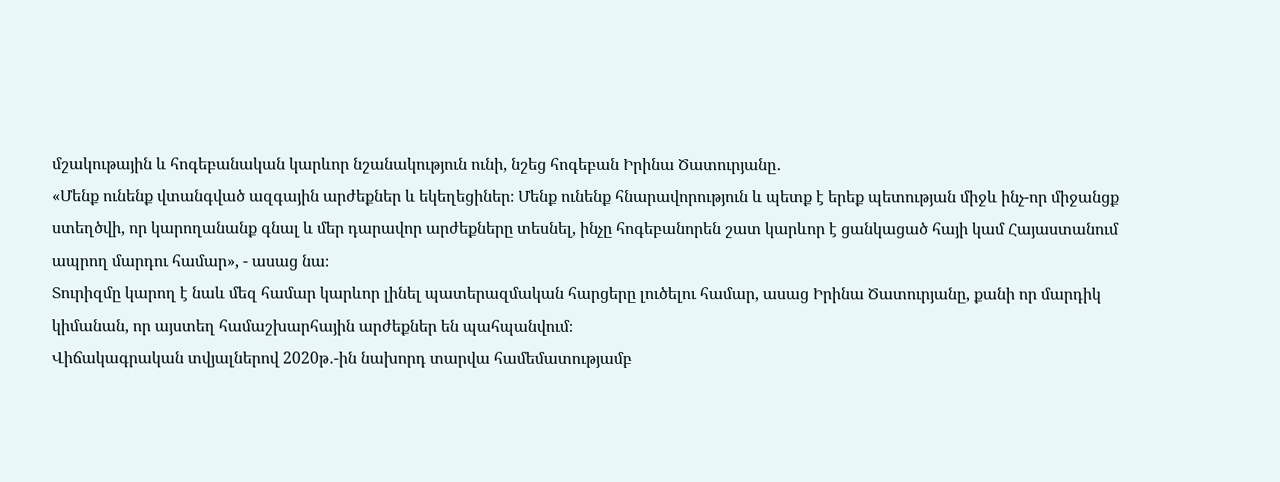մշակութային և հոգեբանական կարևոր նշանակություն ունի, նշեց հոգեբան Իրինա Ծատուրյանը․
«Մենք ունենք վտանգված ազգային արժեքներ և եկեղեցիներ։ Մենք ունենք հնարավորություն և պետք է երեք պետության միջև ինչ-որ միջանցք ստեղծվի, որ կարողանանք գնալ և մեր դարավոր արժեքները տեսնել, ինչը հոգեբանորեն շատ կարևոր է ցանկացած հայի կամ Հայաստանում ապրող մարդու համար», - ասաց նա։
Տուրիզմը կարող է նաև մեզ համար կարևոր լինել պատերազմական հարցերը լուծելու համար, ասաց Իրինա Ծատուրյանը, քանի որ մարդիկ կիմանան, որ այստեղ համաշխարհային արժեքներ են պահպանվում։
Վիճակագրական տվյալներով 2020թ․-ին նախորդ տարվա համեմատությամբ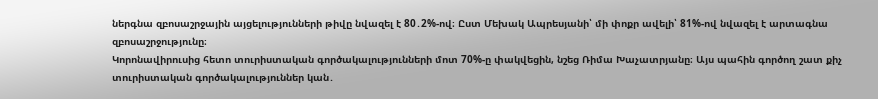ներգնա զբոսաշրջային այցելությունների թիվը նվազել է 80․2%-ով։ Ըստ Մեխակ Ապրեսյանի՝ մի փոքր ավելի՝ 81%-ով նվազել է արտագնա զբոսաշրջությունը։
Կորոնավիրուսից հետո տուրիստական գործակալությունների մոտ 70%-ը փակվեցին, նշեց Ռիմա Խաչատրյանը։ Այս պահին գործող շատ քիչ տուրիստական գործակալություններ կան․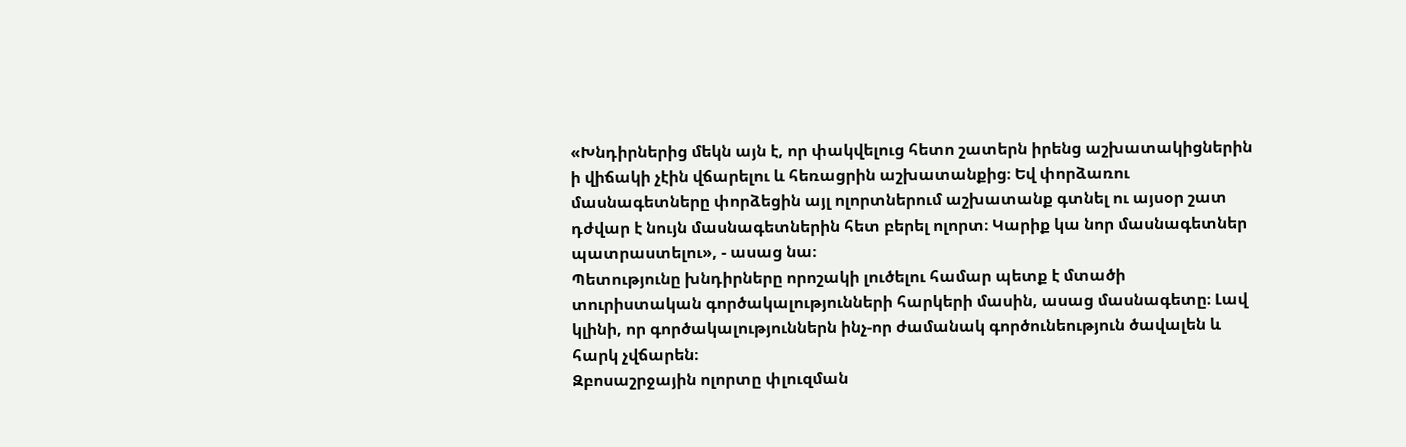«Խնդիրներից մեկն այն է, որ փակվելուց հետո շատերն իրենց աշխատակիցներին ի վիճակի չէին վճարելու և հեռացրին աշխատանքից։ Եվ փորձառու մասնագետները փորձեցին այլ ոլորտներում աշխատանք գտնել ու այսօր շատ դժվար է նույն մասնագետներին հետ բերել ոլորտ։ Կարիք կա նոր մասնագետներ պատրաստելու», - ասաց նա։
Պետությունը խնդիրները որոշակի լուծելու համար պետք է մտածի տուրիստական գործակալությունների հարկերի մասին, ասաց մասնագետը։ Լավ կլինի, որ գործակալություններն ինչ-որ ժամանակ գործունեություն ծավալեն և հարկ չվճարեն։
Զբոսաշրջային ոլորտը փլուզման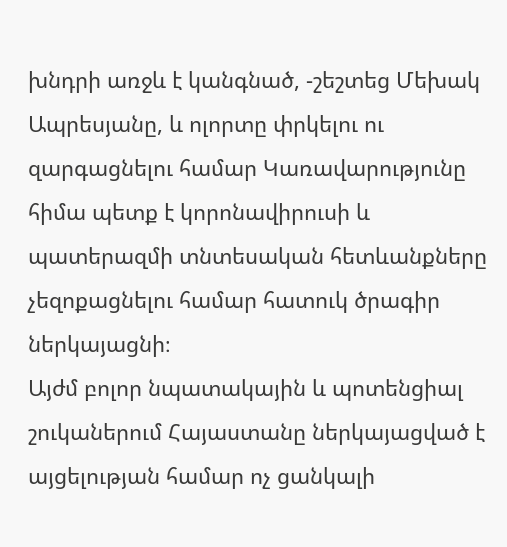խնդրի առջև է կանգնած, -շեշտեց Մեխակ Ապրեսյանը, և ոլորտը փրկելու ու զարգացնելու համար Կառավարությունը հիմա պետք է կորոնավիրուսի և պատերազմի տնտեսական հետևանքները չեզոքացնելու համար հատուկ ծրագիր ներկայացնի։
Այժմ բոլոր նպատակային և պոտենցիալ շուկաներում Հայաստանը ներկայացված է այցելության համար ոչ ցանկալի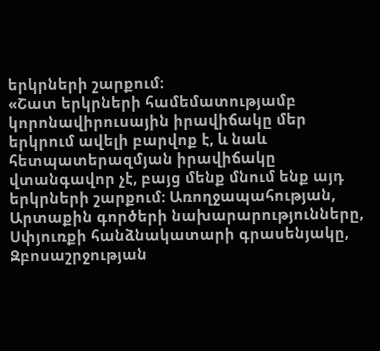երկրների շարքում։
«Շատ երկրների համեմատությամբ կորոնավիրուսային իրավիճակը մեր երկրում ավելի բարվոք է, և նաև հետպատերազմյան իրավիճակը վտանգավոր չէ, բայց մենք մնում ենք այդ երկրների շարքում։ Առողջապահության, Արտաքին գործերի նախարարությունները, Սփյուռքի հանձնակատարի գրասենյակը, Զբոսաշրջության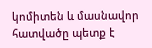կոմիտեն և մասնավոր հատվածը պետք է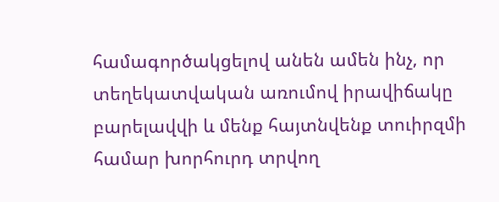համագործակցելով անեն ամեն ինչ, որ տեղեկատվական առումով իրավիճակը բարելավվի և մենք հայտնվենք տուիրզմի համար խորհուրդ տրվող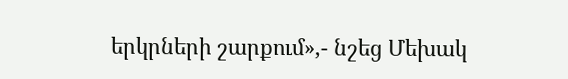երկրների շարքում»,- նշեց Մեխակ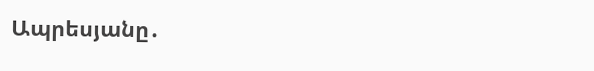Ապրեսյանը․